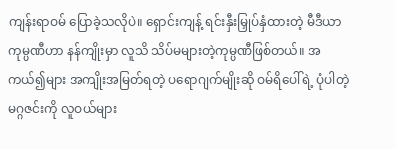ကျန်းရာဝမ် ပြောခဲ့သလိုပဲ။ ရှောင်းကျန့် ရင်းနှီးမြှုပ်နှံထားတဲ့ မီဒီယာကုမ္ပဏီဟာ နန်ကျိုးမှာ လူသိ သိပ်မများတဲ့ကုမ္ပဏီဖြစ်တယ်။ အကယ်၍များ အကျိုးအမြတ်ရတဲ့ ပရောဂျက်မျိုးဆို ဝမ်ရိပေါ်ရဲ့ ပုံပါတဲ့ မဂ္ဂဇင်းကို လူဝယ်များ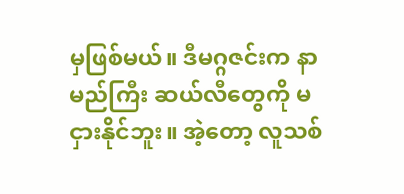မှဖြစ်မယ်။ ဒီမဂ္ဂဇင်းက နာမည်ကြီး ဆယ်လီတွေကို မငှားနိုင်ဘူး။ အဲ့တော့ လူသစ်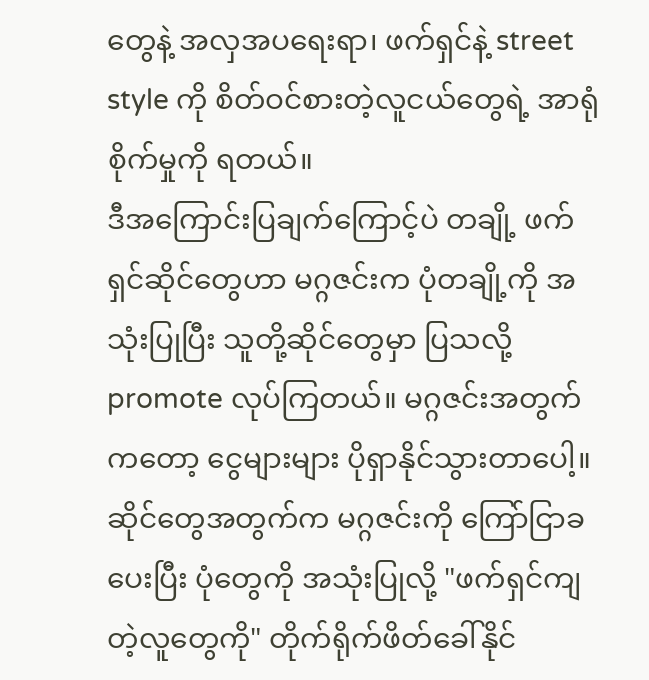တွေနဲ့ အလှအပရေးရာ၊ ဖက်ရှင်နဲ့ street style ကို စိတ်ဝင်စားတဲ့လူငယ်တွေရဲ့ အာရုံစိုက်မှုကို ရတယ်။
ဒီအကြောင်းပြချက်ကြောင့်ပဲ တချို့ ဖက်ရှင်ဆိုင်တွေဟာ မဂ္ဂဇင်းက ပုံတချို့ကို အသုံးပြုပြီး သူတို့ဆိုင်တွေမှာ ပြသလို့ promote လုပ်ကြတယ်။ မဂ္ဂဇင်းအတွက်ကတော့ ငွေများများ ပိုရှာနိုင်သွားတာပေါ့။ ဆိုင်တွေအတွက်က မဂ္ဂဇင်းကို ကြော်ငြာခပေးပြီး ပုံတွေကို အသုံးပြုလို့ "ဖက်ရှင်ကျတဲ့လူတွေကို" တိုက်ရိုက်ဖိတ်ခေါ်နိုင်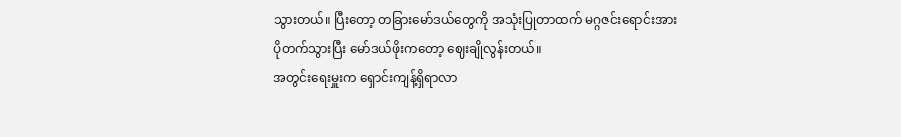သွားတယ်။ ပြီးတော့ တခြားမော်ဒယ်တွေကို အသုံးပြုတာထက် မဂ္ဂဇင်းရောင်းအား ပိုတက်သွားပြီး မော်ဒယ်ဖိုးကတော့ ဈေးချိုလွန်းတယ်။
အတွင်းရေးမှူးက ရှောင်းကျန့်ရှိရာလာ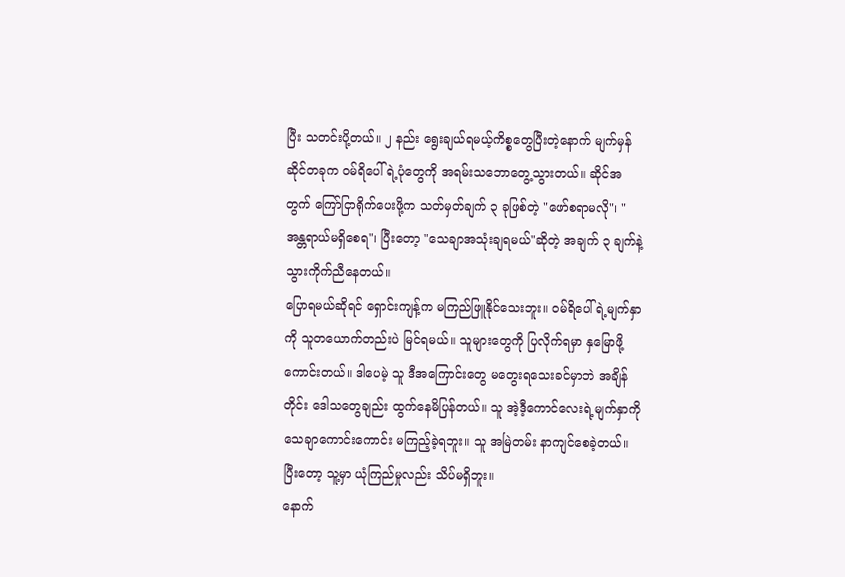ပြီး သတင်းပို့တယ်။ ၂ နည်း ရွေးချယ်ရမယ့်ကိစ္စတွေပြီးတဲ့နောက် မျက်မှန်ဆိုင်တခုက ဝမ်ရိပေါ်ရဲ့ပုံတွေကို အရမ်းသဘောတွေ့သွားတယ်။ ဆိုင်အတွက် ကြော်ငြာရိုက်ပေးဖို့က သတ်မှတ်ချက် ၃ ခုဖြစ်တဲ့ "ဖော်စရာမလို"၊ "အန္တရာယ်မရှိစေရ"၊ ပြီးတော့ "သေချာအသုံးချရမယ်"ဆိုတဲ့ အချက် ၃ ချက်နဲ့ သွားကိုက်ညီနေတယ်။
ပြောရမယ်ဆိုရင် ရှောင်းကျန့်က မကြည်ဖြူနိုင်သေးဘူး။ ဝမ်ရိပေါ်ရဲ့မျက်နှာကို သူတယောက်တည်းပဲ မြင်ရမယ်။ သူများတွေကို ပြလိုက်ရမှာ နှမြောဖို့ကောင်းတယ်။ ဒါပေမဲ့ သူ ဒီအကြောင်းတွေ မတွေးရသေးခင်မှာဘဲ အချိန်တိုင်း ဒေါသတွေချည်း ထွက်နေမိပြန်တယ်။ သူ အဲ့ဒီ့ကောင်လေးရဲ့မျက်နှာကို သေချာကောင်းကောင်း မကြည့်ခဲ့ရဘူး။ သူ အမြဲတမ်း နာကျင်စေခဲ့တယ်။ ပြီးတော့ သူ့မှာ ယုံကြည်မှုလည်း သိပ်မရှိဘူး။
နောက်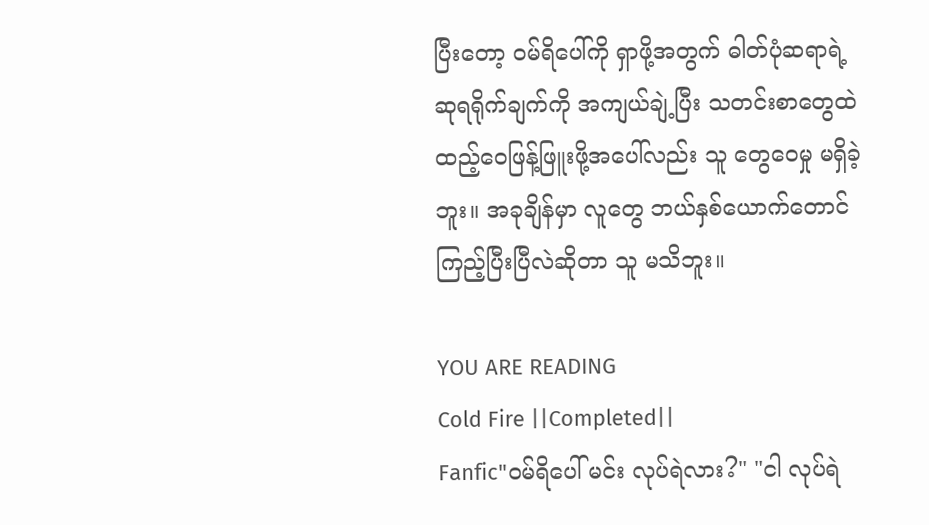ပြီးတော့ ဝမ်ရိပေါ်ကို ရှာဖို့အတွက် ဓါတ်ပုံဆရာရဲ့ ဆုရရိုက်ချက်ကို အကျယ်ချဲ့ပြီး သတင်းစာတွေထဲ ထည့်ဝေဖြန့်ဖြူးဖို့အပေါ်လည်း သူ တွေဝေမှု မရှိခဲ့ဘူး။ အခုချိန်မှာ လူတွေ ဘယ်နှစ်ယောက်တောင် ကြည့်ပြီးပြီလဲဆိုတာ သူ မသိဘူး။

YOU ARE READING
Cold Fire ||Completed||
Fanfic"ဝမ်ရိပေါ် မင်း လုပ်ရဲလား?" "ငါ လုပ်ရဲ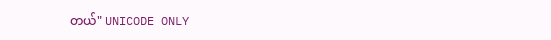တယ်" UNICODE ONLY